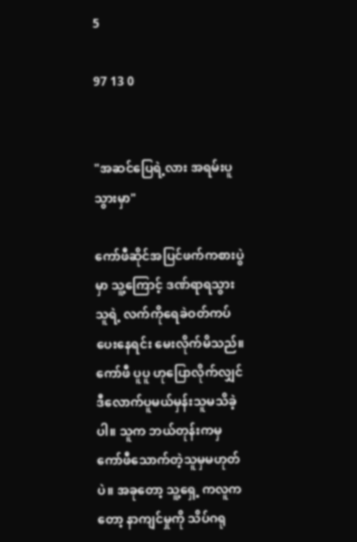5

97 13 0


"အဆင်ပြေရဲ့လား အရမ်းပူသွားမှာ"

ကော်ဖီဆိုင်အပြင်ဖက်ကစားပွဲမှာ သူ့ကြောင့် ဒဏ်ရာရသွားသူရဲ့ လက်ကိုရေခဲဝတ်ကပ်ပေးနေရင်း မေးလိုက်မိသည်။ ကော်ဖီ ပူပူ ဟုပြောလိုက်လျှင် ဒီလောက်ပူမယ်မှန်းသူမသိခဲ့ပါ။ သူက ဘယ်တုန်းကမှ ကော်ဖီသောက်တဲ့သူမှမဟုတ်ပဲ။ အခုတော့ သူ့ရှေ့ ကလူကတော့ နာကျင်မှုကို သိပ်ဂရု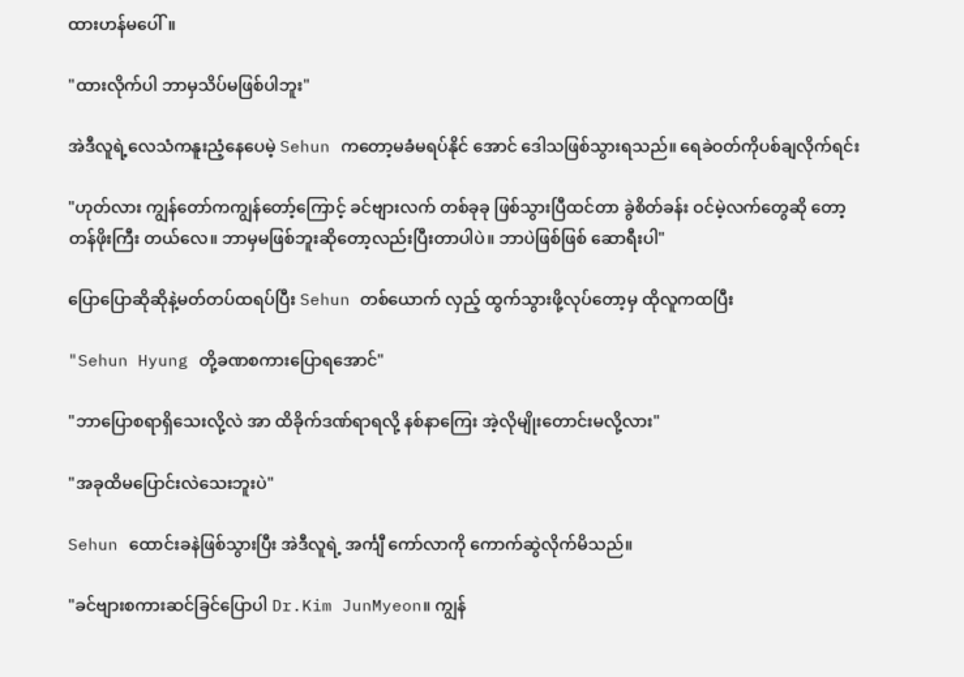ထားဟန်မပေါ်။

"ထားလိုက်ပါ ဘာမှသိပ်မဖြစ်ပါဘူး"

အဲဒီလူရဲ့လေသံကနူးညံ့နေပေမဲ့ Sehun ကတော့မခံမရပ်နိုင် အောင် ဒေါသဖြစ်သွားရသည်။ ရေခဲဝတ်ကိုပစ်ချလိုက်ရင်း

"ဟုတ်လား ကျွန်တော်ကကျွန်တော့်ကြောင့် ခင်ဗျားလက် တစ်ခုခု ဖြစ်သွားပြီထင်တာ ခွဲစိတ်ခန်း ဝင်မဲ့လက်တွေဆို တော့တန်ဖိုးကြီး တယ်လေ။ ဘာမှမဖြစ်ဘူးဆိုတော့လည်းပြီးတာပါပဲ။ ဘာပဲဖြစ်ဖြစ် ဆောရီးပါ"

ပြောပြောဆိုဆိုနဲ့မတ်တပ်ထရပ်ပြီး Sehun တစ်ယောက် လှည့် ထွက်သွားဖို့လုပ်တော့မှ ထိုလူကထပြီး

"Sehun Hyung တို့ခဏစကားပြောရအောင်"

"ဘာပြောစရာရှိသေးလို့လဲ အာ ထိခိုက်ဒဏ်ရာရလို့ နစ်နာကြေး အဲ့လိုမျိုးတောင်းမလို့လား"

"အခုထိမပြောင်းလဲသေးဘူးပဲ"

Sehun ထောင်းခနဲဖြစ်သွားပြီး အဲဒီလူရဲ့ အင်္ကျီ ကော်လာကို ကောက်ဆွဲလိုက်မိသည်။

"ခင်ဗျားစကားဆင်ခြင်ပြောပါ Dr.Kim JunMyeon။ ကျွန်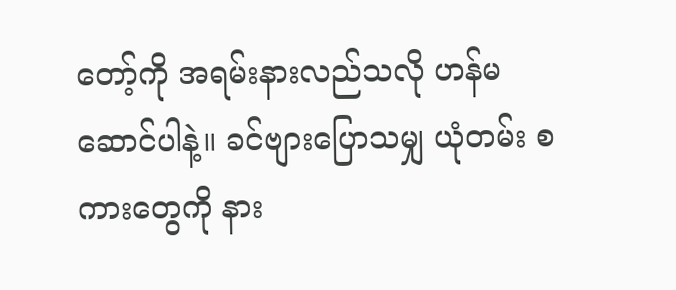တော့်ကို အရမ်းနားလည်သလို ဟန်မဆောင်ပါနဲ့။ ခင်ဗျားပြောသမျှ ယုံတမ်း စကားတွေကို နား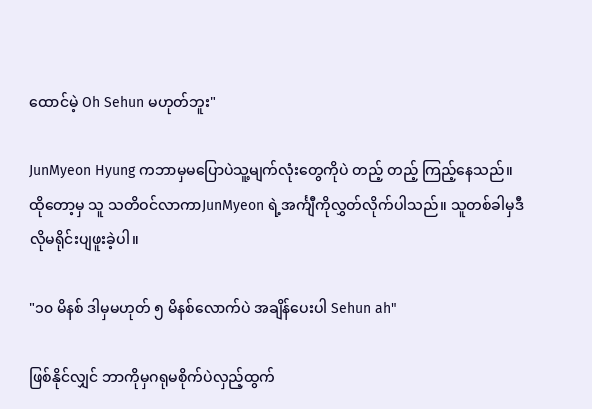ထောင်မဲ့ Oh Sehun မဟုတ်ဘူး"

JunMyeon Hyung ကဘာမှမပြောပဲသူ့မျက်လုံးတွေကိုပဲ တည့် တည့် ကြည့်နေသည်။ ထိုတော့မှ သူ သတိဝင်လာကာJunMyeon ရဲ့အင်္ကျီကိုလွှတ်လိုက်ပါသည်။ သူတစ်ခါမှဒီလိုမရိုင်းပျဖူးခဲ့ပါ။

"၁၀ မိနစ် ဒါမှမဟုတ် ၅ မိနစ်လောက်ပဲ အချိန်ပေးပါ Sehun ah"

ဖြစ်နိုင်လျှင် ဘာကိုမှဂရုမစိုက်ပဲလှည့်ထွက်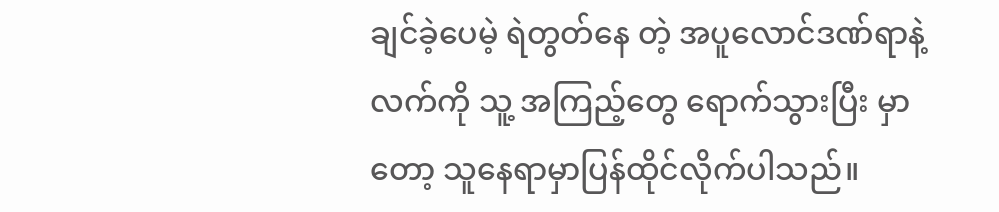ချင်ခဲ့ပေမဲ့ ရဲတွတ်နေ တဲ့ အပူလောင်ဒဏ်ရာနဲ့လက်ကို သူ့ အကြည့်တွေ ရောက်သွားပြီး မှာတော့ သူနေရာမှာပြန်ထိုင်လိုက်ပါသည်။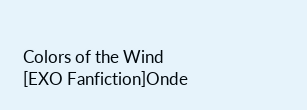Colors of the Wind [EXO Fanfiction]Onde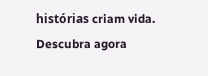histórias criam vida. Descubra agora